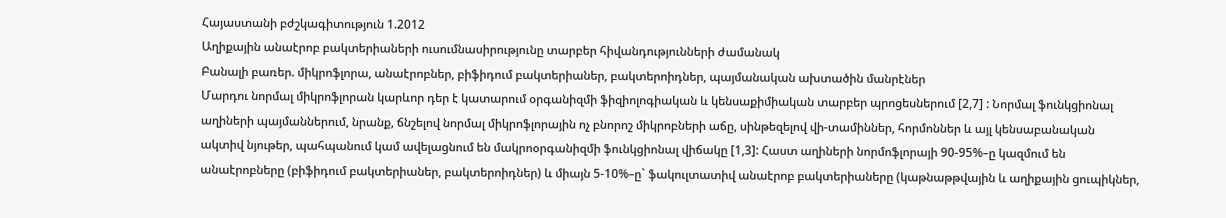Հայաստանի բժշկագիտություն 1.2012
Աղիքային անաէրոբ բակտերիաների ուսումնասիրությունը տարբեր հիվանդությունների ժամանակ
Բանալի բառեր. միկրոֆլորա, անաէրոբներ, բիֆիդում բակտերիաներ, բակտերոիդներ, պայմանական ախտածին մանրէներ
Մարդու նորմալ միկրոֆլորան կարևոր դեր է կատարում օրգանիզմի ֆիզիոլոգիական և կենսաքիմիական տարբեր պրոցեսներում [2,7] : Նորմալ ֆունկցիոնալ աղիների պայմաններում, նրանք, ճնշելով նորմալ միկրոֆլորային ոչ բնորոշ միկրոբների աճը, սինթեզելով վի-տամիններ, հորմոններ և այլ կենսաբանական ակտիվ նյութեր, պահպանում կամ ավելացնում են մակրոօրգանիզմի ֆունկցիոնալ վիճակը [1,3]: Հաստ աղիների նորմոֆլորայի 90-95%–ը կազմում են անաէրոբները (բիֆիդում բակտերիաներ, բակտերոիդներ) և միայն 5-10%–ը` ֆակուլտատիվ անաէրոբ բակտերիաները (կաթնաթթվային և աղիքային ցուպիկներ,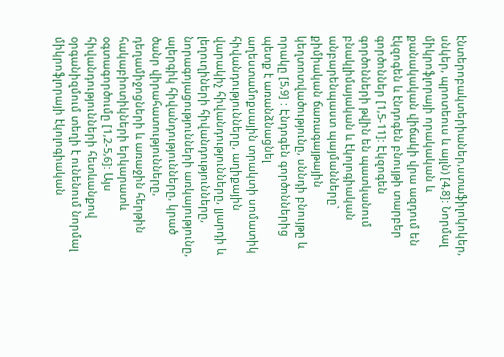էնտերոբակտերիաներ,ստաֆիլոկոկեր, սնկեր, պրոտեուս և այլն) [4,8]: Նորմալ միկրոֆլորայի որակական և քանակական վիճակի վրա ազդում են էկզոգեն և էնդոգեն բնույթի տարբեր գործոններ [1,5-11]: Էկզոգեն գործոնների թվին են պատկանում բնակլիմայական և էկոլոգիական անբարենպաստ պայմանները` քիմիական ճառագայթային կեղտոտվածությունը, սննդի բնույթը և որակը [5,9] : Էնդոգեն գործոններից պետք է առանձնացնել աղեստամոքսային տրակտի սոմատիկ հիվանդությունները, աղիքային վարակիչ հիվանդությունները, լյարդի և լեղուղիների հիվանդությունները, նորագոյացությունների առկայությունը, ալերգիկ հիվանդությունները, կրած ծանր վիրահատությունները, դեղամիջոցների և առաջին հերթին հակաբիոտիկների երկարատև օգտագործումը [1,2-5,6]: Այս հիվանդությունների հետևանքով օրգանիզմում տեղի է ունենում նորմալ միկրոֆլորայի էկոլոգիական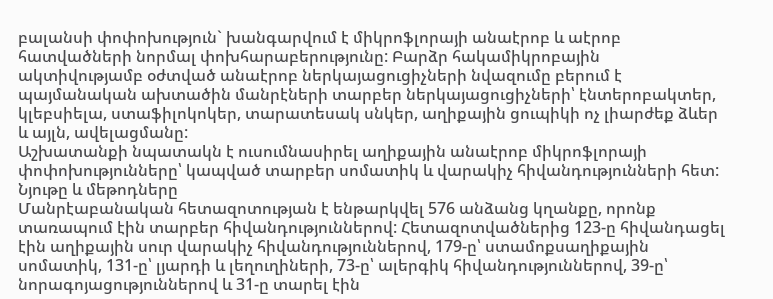բալանսի փոփոխություն` խանգարվում է միկրոֆլորայի անաէրոբ և աէրոբ հատվածների նորմալ փոխհարաբերությունը: Բարձր հակամիկրոբային ակտիվությամբ օժտված անաէրոբ ներկայացուցիչների նվազումը բերում է պայմանական ախտածին մանրէների տարբեր ներկայացուցիչների՝ էնտերոբակտեր, կլեբսիելա, ստաֆիլոկոկեր, տարատեսակ սնկեր, աղիքային ցուպիկի ոչ լիարժեք ձևեր և այլն, ավելացմանը:
Աշխատանքի նպատակն է ուսումնասիրել աղիքային անաէրոբ միկրոֆլորայի փոփոխությունները՝ կապված տարբեր սոմատիկ և վարակիչ հիվանդությունների հետ:
Նյութը և մեթոդները
Մանրէաբանական հետազոտության է ենթարկվել 576 անձանց կղանքը, որոնք տառապում էին տարբեր հիվանդություններով: Հետազոտվածներից 123-ը հիվանդացել էին աղիքային սուր վարակիչ հիվանդություններով, 179-ը՝ ստամոքսաղիքային սոմատիկ, 131-ը՝ լյարդի և լեղուղիների, 73-ը՝ ալերգիկ հիվանդություններով, 39-ը՝ նորագոյացություններով և 31-ը տարել էին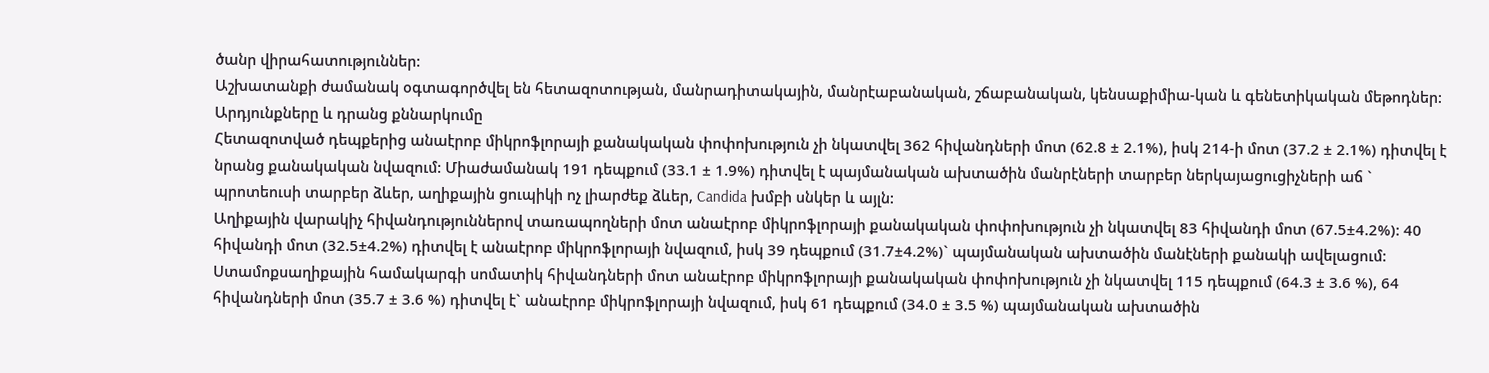ծանր վիրահատություններ:
Աշխատանքի ժամանակ օգտագործվել են հետազոտության, մանրադիտակային, մանրէաբանական, շճաբանական, կենսաքիմիա-կան և գենետիկական մեթոդներ:
Արդյունքները և դրանց քննարկումը
Հետազոտված դեպքերից անաէրոբ միկրոֆլորայի քանակական փոփոխություն չի նկատվել 362 հիվանդների մոտ (62.8 ± 2.1%), իսկ 214-ի մոտ (37.2 ± 2.1%) դիտվել է նրանց քանակական նվազում: Միաժամանակ 191 դեպքում (33.1 ± 1.9%) դիտվել է պայմանական ախտածին մանրէների տարբեր ներկայացուցիչների աճ ` պրոտեուսի տարբեր ձևեր, աղիքային ցուպիկի ոչ լիարժեք ձևեր, Candida խմբի սնկեր և այլն:
Աղիքային վարակիչ հիվանդություններով տառապողների մոտ անաէրոբ միկրոֆլորայի քանակական փոփոխություն չի նկատվել 83 հիվանդի մոտ (67.5±4.2%): 40 հիվանդի մոտ (32.5±4.2%) դիտվել է անաէրոբ միկրոֆլորայի նվազում, իսկ 39 դեպքում (31.7±4.2%)` պայմանական ախտածին մանէների քանակի ավելացում:
Ստամոքսաղիքային համակարգի սոմատիկ հիվանդների մոտ անաէրոբ միկրոֆլորայի քանակական փոփոխություն չի նկատվել 115 դեպքում (64.3 ± 3.6 %), 64 հիվանդների մոտ (35.7 ± 3.6 %) դիտվել է` անաէրոբ միկրոֆլորայի նվազում, իսկ 61 դեպքում (34.0 ± 3.5 %) պայմանական ախտածին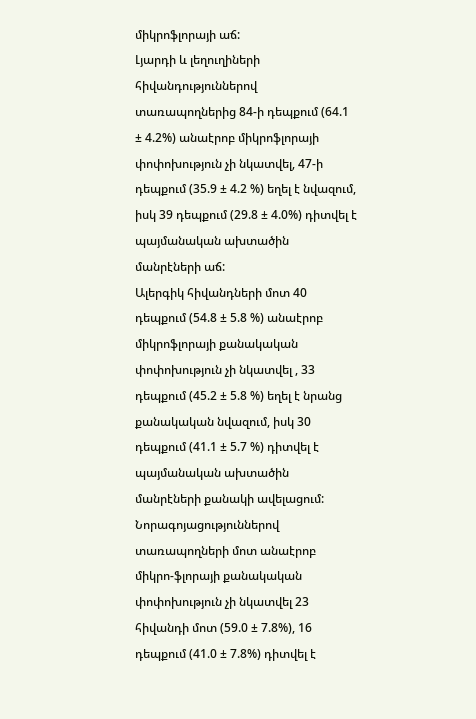միկրոֆլորայի աճ:
Լյարդի և լեղուղիների հիվանդություններով տառապողներից 84-ի դեպքում (64.1 ± 4.2%) անաէրոբ միկրոֆլորայի փոփոխություն չի նկատվել, 47-ի դեպքում (35.9 ± 4.2 %) եղել է նվազում, իսկ 39 դեպքում (29.8 ± 4.0%) դիտվել է պայմանական ախտածին մանրէների աճ:
Ալերգիկ հիվանդների մոտ 40 դեպքում (54.8 ± 5.8 %) անաէրոբ միկրոֆլորայի քանակական փոփոխություն չի նկատվել , 33 դեպքում (45.2 ± 5.8 %) եղել է նրանց քանակական նվազում, իսկ 30 դեպքում (41.1 ± 5.7 %) դիտվել է պայմանական ախտածին մանրէների քանակի ավելացում:
Նորագոյացություններով տառապողների մոտ անաէրոբ միկրո-ֆլորայի քանակական փոփոխություն չի նկատվել 23 հիվանդի մոտ (59.0 ± 7.8%), 16 դեպքում (41.0 ± 7.8%) դիտվել է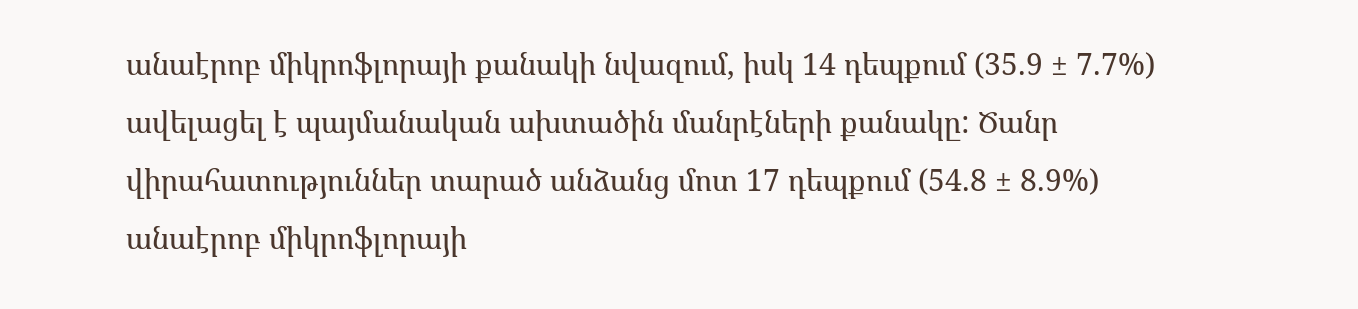անաէրոբ միկրոֆլորայի քանակի նվազում, իսկ 14 դեպքում (35.9 ± 7.7%) ավելացել է պայմանական ախտածին մանրէների քանակը: Ծանր վիրահատություններ տարած անձանց մոտ 17 դեպքում (54.8 ± 8.9%) անաէրոբ միկրոֆլորայի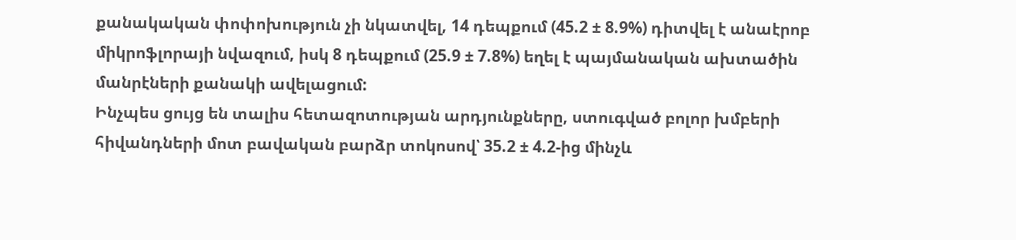քանակական փոփոխություն չի նկատվել, 14 դեպքում (45.2 ± 8.9%) դիտվել է անաէրոբ միկրոֆլորայի նվազում, իսկ 8 դեպքում (25.9 ± 7.8%) եղել է պայմանական ախտածին մանրէների քանակի ավելացում:
Ինչպես ցույց են տալիս հետազոտության արդյունքները, ստուգված բոլոր խմբերի հիվանդների մոտ բավական բարձր տոկոսով՝ 35.2 ± 4.2-ից մինչև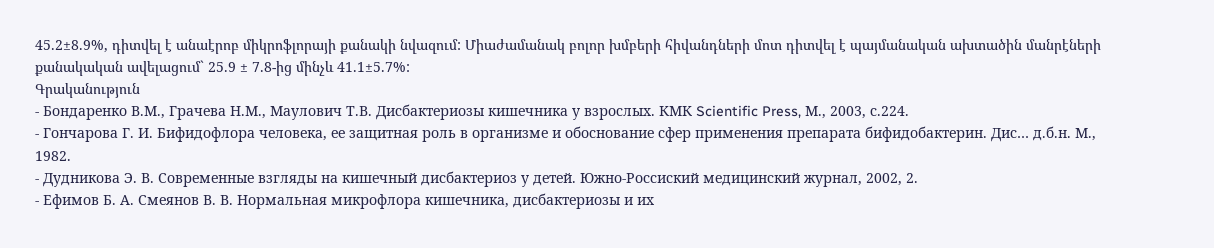45.2±8.9%, դիտվել է անաէրոբ միկրոֆլորայի քանակի նվազում: Միաժամանակ բոլոր խմբերի հիվանդների մոտ դիտվել է պայմանական ախտածին մանրէների քանակական ավելացում` 25.9 ± 7.8-ից մինչև 41.1±5.7%:
Գրականություն
- Бондаренко В.М., Грачева Н.М., Маулович Т.В. Дисбактериозы кишечника у взрослых. КМК Scientific Press, М., 2003, с.224.
- Гончарова Г. И. Бифидофлора человека, ее защитная роль в организме и обоснование сфер применения препарата бифидобактерин. Дис… д.б.н. М., 1982.
- Дудникова Э. В. Современные взгляды на кишечный дисбактериоз у детей. Южно-Россиский медицинский журнал, 2002, 2.
- Ефимов Б. А. Смеянов В. В. Нормальная микрофлора кишечника, дисбактериозы и их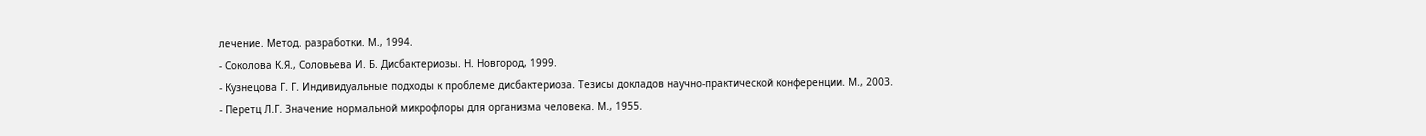лечение. Метод. разработки. М., 1994.
- Соколова К.Я., Соловьева И. Б. Дисбактериозы. Н. Новгород, 1999.
- Кузнецова Г. Г. Индивидуальные подходы к проблеме дисбактериоза. Тезисы докладов научно-практической конференции. М., 2003.
- Перетц Л.Г. Значение нормальной микрофлоры для организма человека. М., 1955.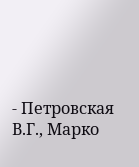- Петровская В.Г., Марко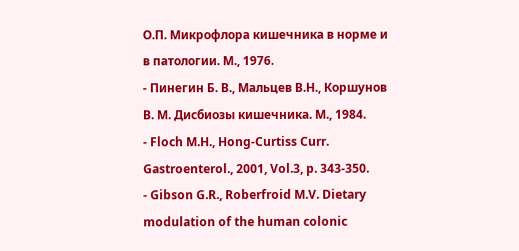О.П. Микрофлора кишечника в норме и в патологии. М., 1976.
- Пинегин Б. В., Мальцев В.Н., Коршунов В. М. Дисбиозы кишечника. М., 1984.
- Floch M.H., Hong-Curtiss Curr. Gastroenterol., 2001, Vol.3, p. 343-350.
- Gibson G.R., Roberfroid M.V. Dietary modulation of the human colonic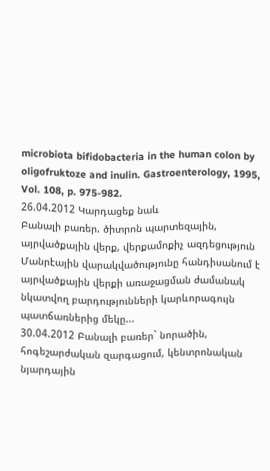microbiota bifidobacteria in the human colon by oligofruktoze and inulin. Gastroenterology, 1995, Vol. 108, p. 975-982.
26.04.2012 Կարդացեք նաև
Բանալի բառեր. ծիտրոն պարտեզային, այրվածքային վերք, վերքամոքիչ ազդեցություն
Մանրէային վարակվածությունը հանդիսանում է այրվածքային վերքի առաջացման ժամանակ նկատվող բարդությունների կարևորագույն պատճառներից մեկը...
30.04.2012 Բանալի բառեր` նորածին, հոգեշարժական զարգացում, կենտրոնական նյարդային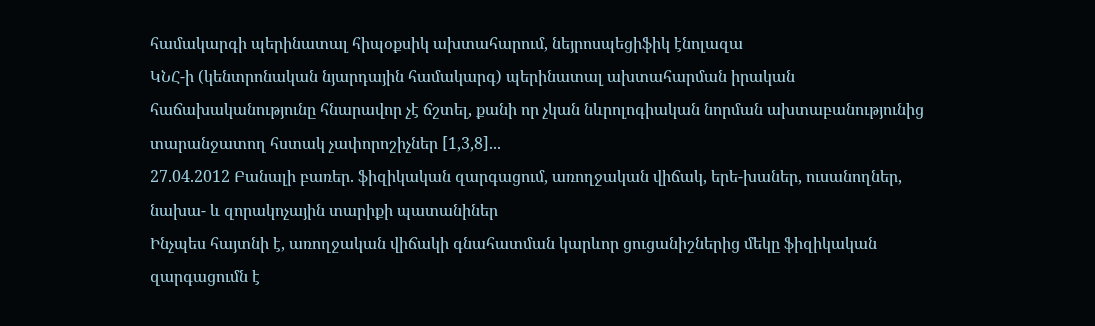համակարգի պերինատալ հիպօքսիկ ախտահարում, նեյրոսպեցիֆիկ էնոլազա
ԿՆՀ-ի (կենտրոնական նյարդային համակարգ) պերինատալ ախտահարման իրական հաճախականությունը հնարավոր չէ ճշտել, քանի որ չկան նևրոլոգիական նորման ախտաբանությունից տարանջատող հստակ չափորոշիչներ [1,3,8]...
27.04.2012 Բանալի բառեր. ֆիզիկական զարգացում, առողջական վիճակ, երե-խաներ, ուսանողներ, նախա- և զորակոչային տարիքի պատանիներ
Ինչպես հայտնի է, առողջական վիճակի գնահատման կարևոր ցուցանիշներից մեկը ֆիզիկական զարգացումն է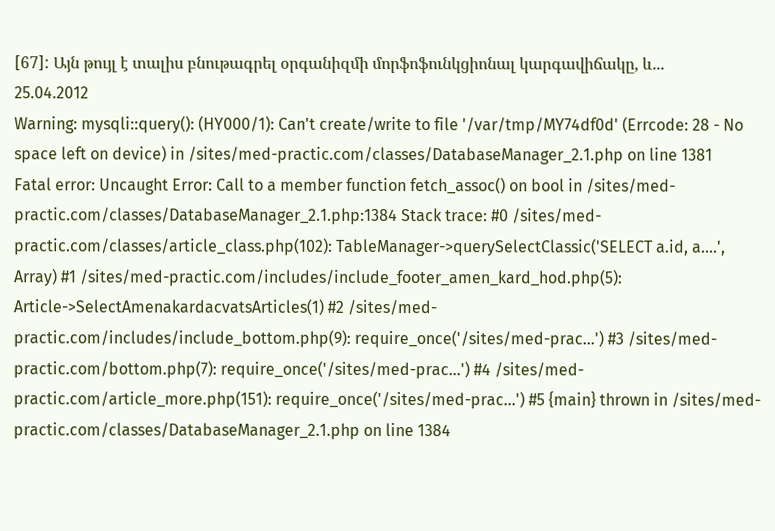[67]: Այն թույլ է տալիս բնութագրել օրգանիզմի մորֆոֆունկցիոնալ կարգավիճակը, և...
25.04.2012
Warning: mysqli::query(): (HY000/1): Can't create/write to file '/var/tmp/MY74df0d' (Errcode: 28 - No space left on device) in /sites/med-practic.com/classes/DatabaseManager_2.1.php on line 1381
Fatal error: Uncaught Error: Call to a member function fetch_assoc() on bool in /sites/med-practic.com/classes/DatabaseManager_2.1.php:1384 Stack trace: #0 /sites/med-practic.com/classes/article_class.php(102): TableManager->querySelectClassic('SELECT a.id, a....', Array) #1 /sites/med-practic.com/includes/include_footer_amen_kard_hod.php(5): Article->SelectAmenakardacvatsArticles(1) #2 /sites/med-practic.com/includes/include_bottom.php(9): require_once('/sites/med-prac...') #3 /sites/med-practic.com/bottom.php(7): require_once('/sites/med-prac...') #4 /sites/med-practic.com/article_more.php(151): require_once('/sites/med-prac...') #5 {main} thrown in /sites/med-practic.com/classes/DatabaseManager_2.1.php on line 1384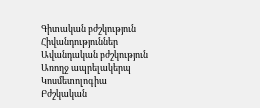Գիտական բժշկություն
Հիվանդություններ
Ավանդական բժշկություն
Առողջ ապրելակերպ
Կոսմետոլոգիա
Բժշկական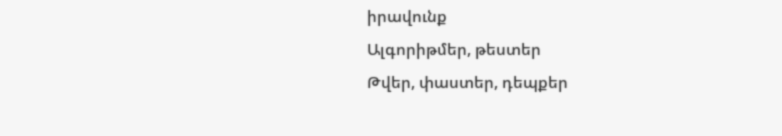իրավունք
Ալգորիթմեր, թեստեր
Թվեր, փաստեր, դեպքեր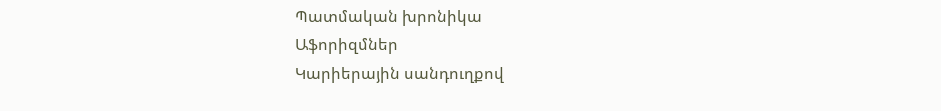Պատմական խրոնիկա
Աֆորիզմներ
Կարիերային սանդուղքով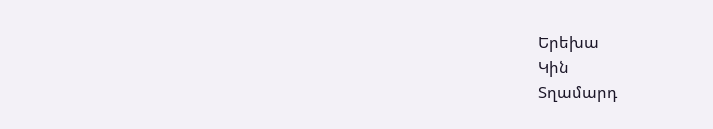Երեխա
Կին
Տղամարդ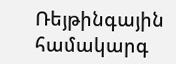Ռեյթինգային համակարգ